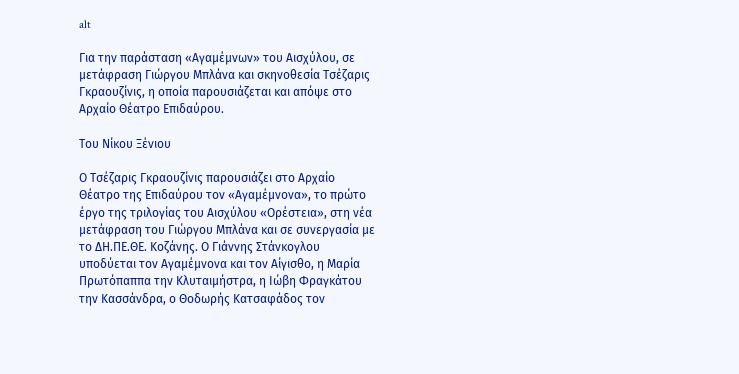alt

Για την παράσταση «Αγαμέμνων» του Αισχύλου, σε μετάφραση Γιώργου Μπλάνα και σκηνοθεσία Τσέζαρις Γκραουζίνις, η οποία παρουσιάζεται και απόψε στο Αρχαίο Θέατρο Επιδαύρου.

Του Νίκου Ξένιου

Ο Τσέζαρις Γκραουζίνις παρουσιάζει στο Αρχαίο Θέατρο της Επιδαύρου τον «Αγαμέμνονα», το πρώτο έργο της τριλογίας του Αισχύλου «Ορέστεια», στη νέα μετάφραση του Γιώργου Μπλάνα και σε συνεργασία με το ΔΗ.ΠΕ.ΘΕ. Κοζάνης. Ο Γιάννης Στάνκογλου υποδύεται τον Αγαμέμνονα και τον Αίγισθο, η Μαρία Πρωτόπαππα την Κλυταιμήστρα, η Ιώβη Φραγκάτου την Κασσάνδρα, ο Θοδωρής Κατσαφάδος τον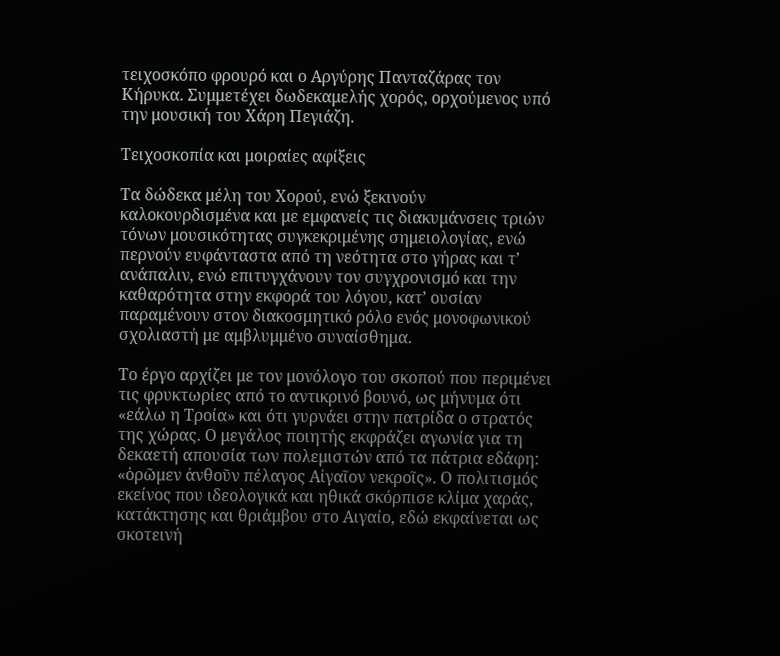τειχοσκόπο φρουρό και ο Αργύρης Πανταζάρας τον Κήρυκα. Συμμετέχει δωδεκαμελής χορός, ορχούμενος υπό την μουσική του Χάρη Πεγιάζη.

Τειχοσκοπία και μοιραίες αφίξεις

Τα δώδεκα μέλη του Χορού, ενώ ξεκινούν καλοκουρδισμένα και με εμφανείς τις διακυμάνσεις τριών τόνων μουσικότητας συγκεκριμένης σημειολογίας, ενώ περνούν ευφάνταστα από τη νεότητα στο γήρας και τ’ ανάπαλιν, ενώ επιτυγχάνουν τον συγχρονισμό και την καθαρότητα στην εκφορά του λόγου, κατ’ ουσίαν παραμένουν στον διακοσμητικό ρόλο ενός μονοφωνικού σχολιαστή με αμβλυμμένο συναίσθημα.

Το έργο αρχίζει με τον μονόλογο του σκοπού που περιμένει τις φρυκτωρίες από το αντικρινό βουνό, ως μήνυμα ότι «εάλω η Τροία» και ότι γυρνάει στην πατρίδα ο στρατός της χώρας. Ο μεγάλος ποιητής εκφράζει αγωνία για τη δεκαετή απουσία των πολεμιστών από τα πάτρια εδάφη: «ὁρῶμεν ἀνθοῦν πέλαγος Αἰγαῖον νεκροῖς». Ο πολιτισμός εκείνος που ιδεολογικά και ηθικά σκόρπισε κλίμα χαράς, κατάκτησης και θριάμβου στο Αιγαίο, εδώ εκφαίνεται ως σκοτεινή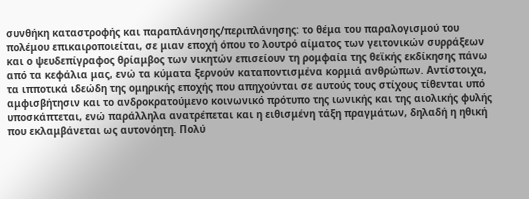συνθήκη καταστροφής και παραπλάνησης/περιπλάνησης: το θέμα του παραλογισμού του πολέμου επικαιροποιείται, σε μιαν εποχή όπου το λουτρό αίματος των γειτονικών συρράξεων και ο ψευδεπίγραφος θρίαμβος των νικητών επισείουν τη ρομφαία της θεϊκής εκδίκησης πάνω από τα κεφάλια μας, ενώ τα κύματα ξερνούν καταποντισμένα κορμιά ανθρώπων. Αντίστοιχα, τα ιπποτικά ιδεώδη της ομηρικής εποχής που απηχούνται σε αυτούς τους στίχους τίθενται υπό αμφισβήτησιν και το ανδροκρατούμενο κοινωνικό πρότυπο της ιωνικής και της αιολικής φυλής υποσκάπτεται, ενώ παράλληλα ανατρέπεται και η ειθισμένη τάξη πραγμάτων, δηλαδή η ηθική που εκλαμβάνεται ως αυτονόητη. Πολύ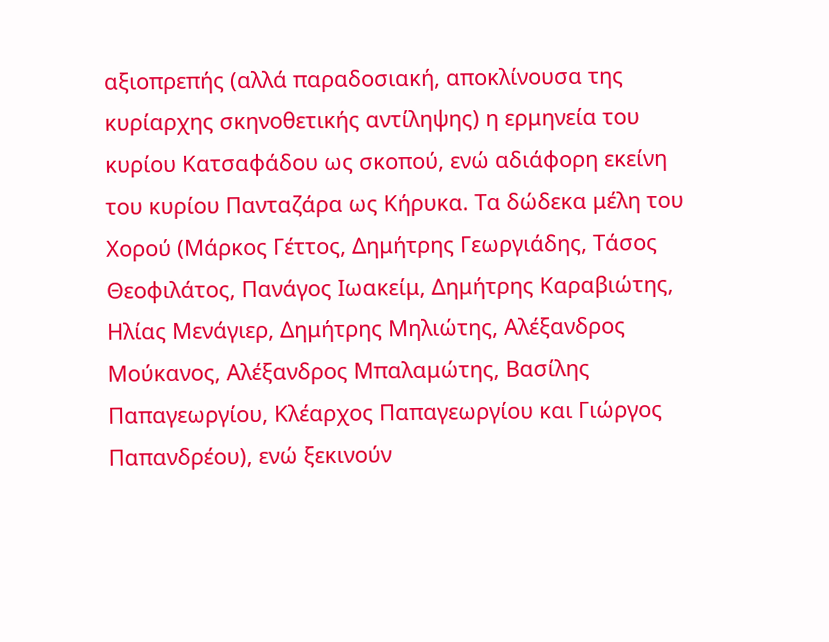αξιοπρεπής (αλλά παραδοσιακή, αποκλίνουσα της κυρίαρχης σκηνοθετικής αντίληψης) η ερμηνεία του κυρίου Κατσαφάδου ως σκοπού, ενώ αδιάφορη εκείνη του κυρίου Πανταζάρα ως Κήρυκα. Τα δώδεκα μέλη του Χορού (Μάρκος Γέττος, Δημήτρης Γεωργιάδης, Τάσος Θεοφιλάτος, Πανάγος Ιωακείμ, Δημήτρης Καραβιώτης, Ηλίας Μενάγιερ, Δημήτρης Μηλιώτης, Αλέξανδρος Μούκανος, Αλέξανδρος Μπαλαμώτης, Βασίλης Παπαγεωργίου, Κλέαρχος Παπαγεωργίου και Γιώργος Παπανδρέου), ενώ ξεκινούν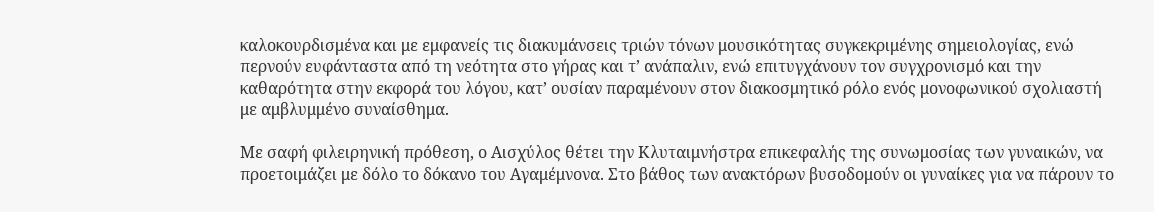καλοκουρδισμένα και με εμφανείς τις διακυμάνσεις τριών τόνων μουσικότητας συγκεκριμένης σημειολογίας, ενώ περνούν ευφάνταστα από τη νεότητα στο γήρας και τ’ ανάπαλιν, ενώ επιτυγχάνουν τον συγχρονισμό και την καθαρότητα στην εκφορά του λόγου, κατ’ ουσίαν παραμένουν στον διακοσμητικό ρόλο ενός μονοφωνικού σχολιαστή με αμβλυμμένο συναίσθημα.

Με σαφή φιλειρηνική πρόθεση, ο Αισχύλος θέτει την Κλυταιμνήστρα επικεφαλής της συνωμοσίας των γυναικών, να προετοιμάζει με δόλο το δόκανο του Αγαμέμνονα. Στο βάθος των ανακτόρων βυσοδομούν οι γυναίκες για να πάρουν το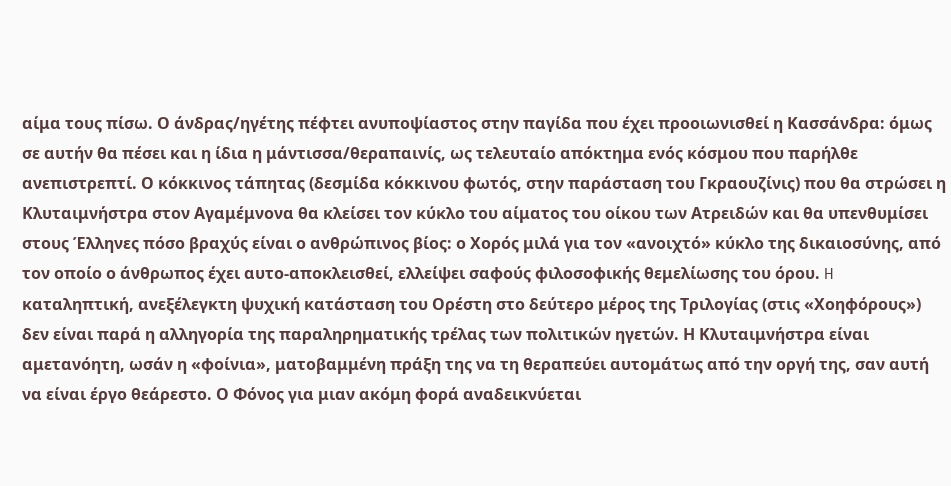αίμα τους πίσω. Ο άνδρας/ηγέτης πέφτει ανυποψίαστος στην παγίδα που έχει προοιωνισθεί η Κασσάνδρα: όμως σε αυτήν θα πέσει και η ίδια η μάντισσα/θεραπαινίς, ως τελευταίο απόκτημα ενός κόσμου που παρήλθε ανεπιστρεπτί. Ο κόκκινος τάπητας (δεσμίδα κόκκινου φωτός, στην παράσταση του Γκραουζίνις) που θα στρώσει η Κλυταιμνήστρα στον Αγαμέμνονα θα κλείσει τον κύκλο του αίματος του οίκου των Ατρειδών και θα υπενθυμίσει στους Έλληνες πόσο βραχύς είναι ο ανθρώπινος βίος: ο Χορός μιλά για τον «ανοιχτό» κύκλο της δικαιοσύνης, από τον οποίο ο άνθρωπος έχει αυτο-αποκλεισθεί, ελλείψει σαφούς φιλοσοφικής θεμελίωσης του όρου. H καταληπτική, ανεξέλεγκτη ψυχική κατάσταση του Ορέστη στο δεύτερο μέρος της Τριλογίας (στις «Χοηφόρους») δεν είναι παρά η αλληγορία της παραληρηματικής τρέλας των πολιτικών ηγετών. Η Κλυταιμνήστρα είναι αμετανόητη, ωσάν η «φοίνια», ματοβαμμένη πράξη της να τη θεραπεύει αυτομάτως από την οργή της, σαν αυτή να είναι έργο θεάρεστο. Ο Φόνος για μιαν ακόμη φορά αναδεικνύεται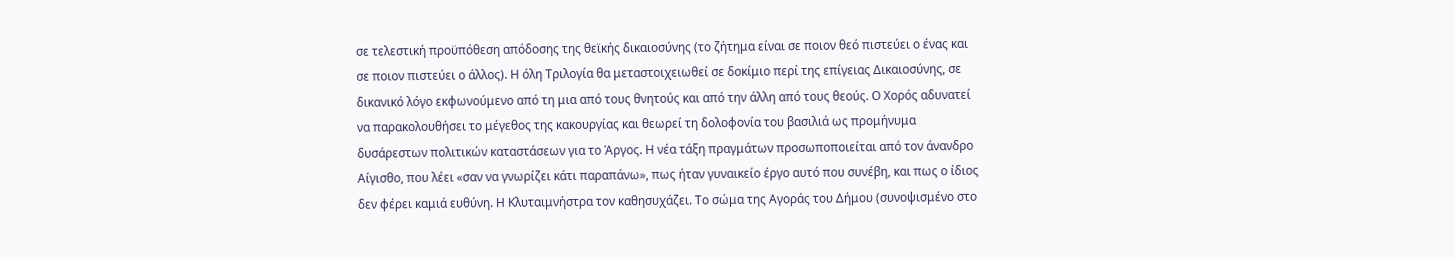σε τελεστική προϋπόθεση απόδοσης της θεϊκής δικαιοσύνης (το ζήτημα είναι σε ποιον θεό πιστεύει ο ένας και σε ποιον πιστεύει ο άλλος). Η όλη Τριλογία θα μεταστοιχειωθεί σε δοκίμιο περί της επίγειας Δικαιοσύνης, σε δικανικό λόγο εκφωνούμενο από τη μια από τους θνητούς και από την άλλη από τους θεούς. Ο Χορός αδυνατεί να παρακολουθήσει το μέγεθος της κακουργίας και θεωρεί τη δολοφονία του βασιλιά ως προμήνυμα δυσάρεστων πολιτικών καταστάσεων για το Άργος. Η νέα τάξη πραγμάτων προσωποποιείται από τον άνανδρο Αίγισθο, που λέει «σαν να γνωρίζει κάτι παραπάνω», πως ήταν γυναικείο έργο αυτό που συνέβη, και πως ο ίδιος δεν φέρει καμιά ευθύνη. Η Κλυταιμνήστρα τον καθησυχάζει. Το σώμα της Αγοράς του Δήμου (συνοψισμένο στο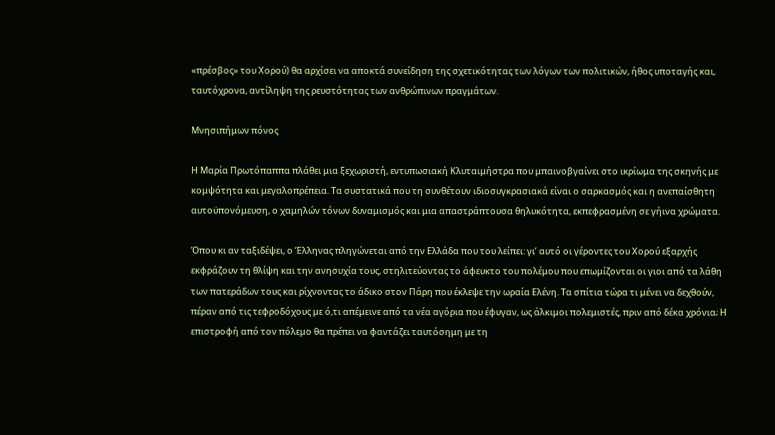«πρέσβος» του Χορού) θα αρχίσει να αποκτά συνείδηση της σχετικότητας των λόγων των πολιτικών, ήθος υποταγής και, ταυτόχρονα, αντίληψη της ρευστότητας των ανθρώπινων πραγμάτων.

Μνησιπήμων πόνος

Η Μαρία Πρωτόπαππα πλάθει μια ξεχωριστή, εντυπωσιακή Κλυταιμήστρα που μπαινοβγαίνει στο ικρίωμα της σκηνής με κομψότητα και μεγαλοπρέπεια. Τα συστατικά που τη συνθέτουν ιδιοσυγκρασιακά είναι ο σαρκασμός και η ανεπαίσθητη αυτοϋπονόμευση, ο χαμηλών τόνων δυναμισμός και μια απαστράπτουσα θηλυκότητα, εκπεφρασμένη σε γήινα χρώματα.

Όπου κι αν ταξιδέψει, ο Έλληνας πληγώνεται από την Ελλάδα που του λείπει: γι’ αυτό οι γέροντες του Χορού εξαρχής εκφράζουν τη θλίψη και την ανησυχία τους, στηλιτεύοντας το άφευκτο του πολέμου που επωμίζονται οι γιοι από τα λάθη των πατεράδων τους και ρίχνοντας το άδικο στον Πάρη που έκλεψε την ωραία Ελένη. Τα σπίτια τώρα τι μένει να δεχθούν, πέραν από τις τεφροδόχους με ό,τι απέμεινε από τα νέα αγόρια που έφυγαν, ως άλκιμοι πολεμιστές, πριν από δέκα χρόνια; Η επιστροφή από τον πόλεμο θα πρέπει να φαντάζει ταυτόσημη με τη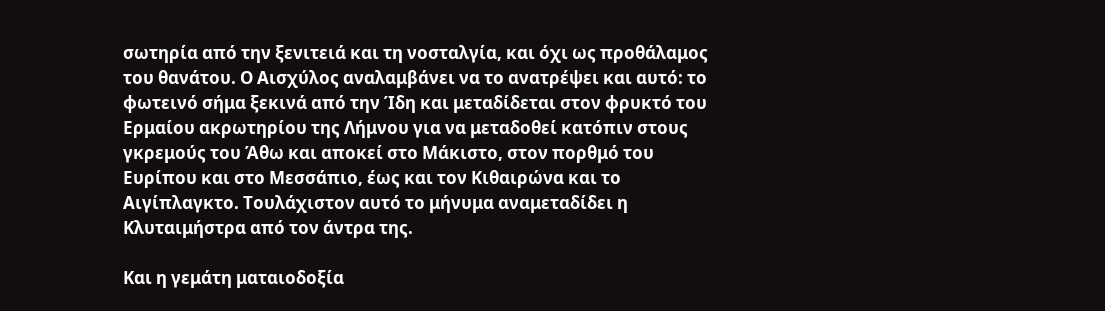σωτηρία από την ξενιτειά και τη νοσταλγία, και όχι ως προθάλαμος του θανάτου. Ο Αισχύλος αναλαμβάνει να το ανατρέψει και αυτό: το φωτεινό σήμα ξεκινά από την Ίδη και μεταδίδεται στον φρυκτό του Ερμαίου ακρωτηρίου της Λήμνου για να μεταδοθεί κατόπιν στους γκρεμούς του Άθω και αποκεί στο Μάκιστο, στον πορθμό του Ευρίπου και στο Μεσσάπιο, έως και τον Κιθαιρώνα και το Αιγίπλαγκτο. Τουλάχιστον αυτό το μήνυμα αναμεταδίδει η Κλυταιμήστρα από τον άντρα της.

Και η γεμάτη ματαιοδοξία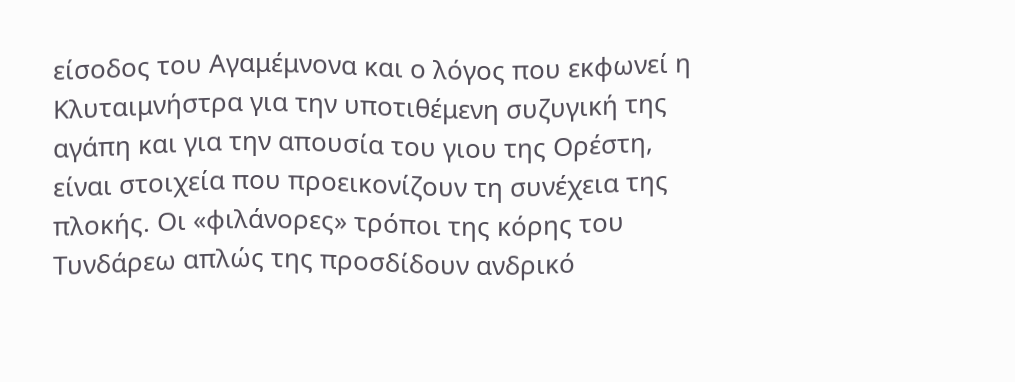είσοδος του Αγαμέμνονα και ο λόγος που εκφωνεί η Κλυταιμνήστρα για την υποτιθέμενη συζυγική της αγάπη και για την απουσία του γιου της Ορέστη, είναι στοιχεία που προεικονίζουν τη συνέχεια της πλοκής. Οι «φιλάνορες» τρόποι της κόρης του Τυνδάρεω απλώς της προσδίδουν ανδρικό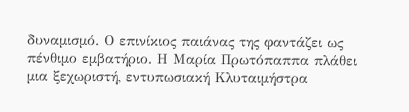δυναμισμό. Ο επινίκιος παιάνας της φαντάζει ως πένθιμο εμβατήριο. Η Μαρία Πρωτόπαππα πλάθει μια ξεχωριστή, εντυπωσιακή Κλυταιμήστρα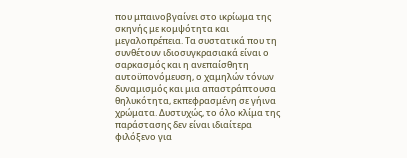που μπαινοβγαίνει στο ικρίωμα της σκηνής με κομψότητα και μεγαλοπρέπεια. Τα συστατικά που τη συνθέτουν ιδιοσυγκρασιακά είναι ο σαρκασμός και η ανεπαίσθητη αυτοϋπονόμευση, ο χαμηλών τόνων δυναμισμός και μια απαστράπτουσα θηλυκότητα, εκπεφρασμένη σε γήινα χρώματα. Δυστυχώς, το όλο κλίμα της παράστασης δεν είναι ιδιαίτερα φιλόξενο για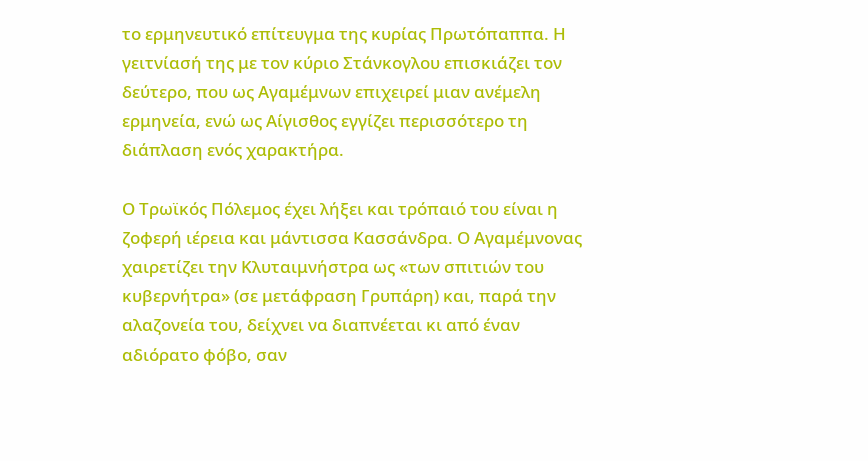το ερμηνευτικό επίτευγμα της κυρίας Πρωτόπαππα. Η γειτνίασή της με τον κύριο Στάνκογλου επισκιάζει τον δεύτερο, που ως Αγαμέμνων επιχειρεί μιαν ανέμελη ερμηνεία, ενώ ως Αίγισθος εγγίζει περισσότερο τη διάπλαση ενός χαρακτήρα.

Ο Τρωϊκός Πόλεμος έχει λήξει και τρόπαιό του είναι η ζοφερή ιέρεια και μάντισσα Κασσάνδρα. Ο Αγαμέμνονας χαιρετίζει την Κλυταιμνήστρα ως «των σπιτιών του κυβερνήτρα» (σε μετάφραση Γρυπάρη) και, παρά την αλαζονεία του, δείχνει να διαπνέεται κι από έναν αδιόρατο φόβο, σαν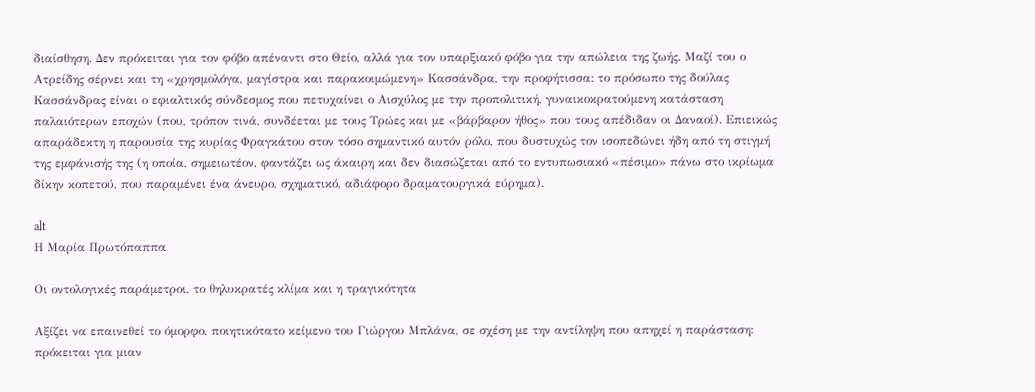διαίσθηση. Δεν πρόκειται για τον φόβο απέναντι στο Θείο, αλλά για τον υπαρξιακό φόβο για την απώλεια της ζωής. Μαζί του ο Ατρείδης σέρνει και τη «χρησμολόγα, μαγίστρα και παρακοιμώμενη» Κασσάνδρα, την προφήτισσα: το πρόσωπο της δούλας Κασσάνδρας είναι ο εφιαλτικός σύνδεσμος που πετυχαίνει ο Αισχύλος με την προπολιτική, γυναικοκρατούμενη κατάσταση παλαιότερων εποχών (που, τρόπον τινά, συνδέεται με τους Τρώες και με «βάρβαρον ήθος» που τους απέδιδαν οι Δαναοί). Επιεικώς απαράδεκτη η παρουσία της κυρίας Φραγκάτου στον τόσο σημαντικό αυτόν ρόλο, που δυστυχώς τον ισοπεδώνει ήδη από τη στιγμή της εμφάνισής της (η οποία, σημειωτέον, φαντάζει ως άκαιρη και δεν διασώζεται από το εντυπωσιακό «πέσιμο» πάνω στο ικρίωμα δίκην κοπετού, που παραμένει ένα άνευρο, σχηματικό, αδιάφορο δραματουργικά εύρημα).

alt
Η Μαρία Πρωτόπαππα

Οι οντολογικές παράμετροι, το θηλυκρατές κλίμα και η τραγικότητα

Αξίζει να επαινεθεί το όμορφο, ποιητικότατο κείμενο του Γιώργου Μπλάνα, σε σχέση με την αντίληψη που απηχεί η παράσταση: πρόκειται για μιαν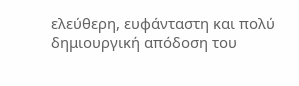ελεύθερη, ευφάνταστη και πολύ δημιουργική απόδοση του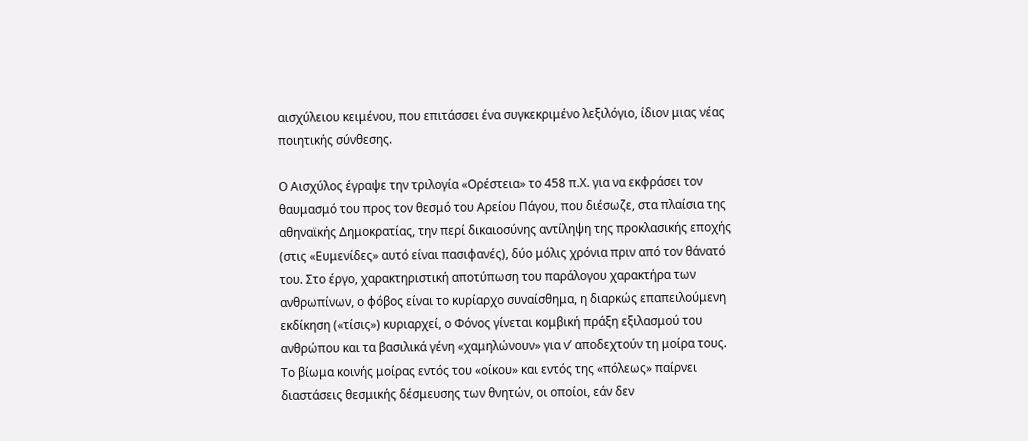αισχύλειου κειμένου, που επιτάσσει ένα συγκεκριμένο λεξιλόγιο, ίδιον μιας νέας ποιητικής σύνθεσης.

Ο Αισχύλος έγραψε την τριλογία «Ορέστεια» το 458 π.Χ. για να εκφράσει τον θαυμασμό του προς τον θεσμό του Αρείου Πάγου, που διέσωζε, στα πλαίσια της αθηναϊκής Δημοκρατίας, την περί δικαιοσύνης αντίληψη της προκλασικής εποχής (στις «Ευμενίδες» αυτό είναι πασιφανές), δύο μόλις χρόνια πριν από τον θάνατό του. Στο έργο, χαρακτηριστική αποτύπωση του παράλογου χαρακτήρα των ανθρωπίνων, ο φόβος είναι το κυρίαρχο συναίσθημα, η διαρκώς επαπειλούμενη εκδίκηση («τίσις») κυριαρχεί, ο Φόνος γίνεται κομβική πράξη εξιλασμού του ανθρώπου και τα βασιλικά γένη «χαμηλώνουν» για ν’ αποδεχτούν τη μοίρα τους. Το βίωμα κοινής μοίρας εντός του «οίκου» και εντός της «πόλεως» παίρνει διαστάσεις θεσμικής δέσμευσης των θνητών, οι οποίοι, εάν δεν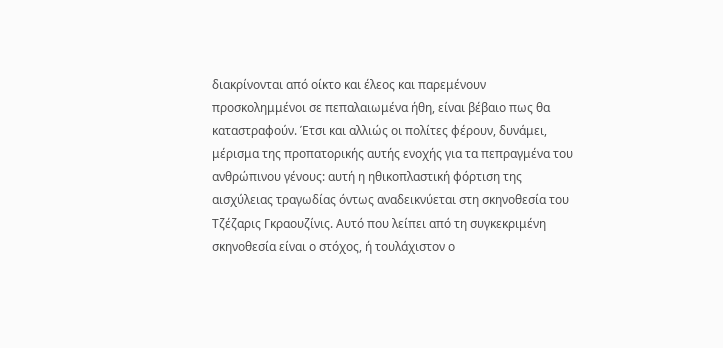διακρίνονται από οίκτο και έλεος και παρεμένουν προσκολημμένοι σε πεπαλαιωμένα ήθη, είναι βέβαιο πως θα καταστραφούν. Έτσι και αλλιώς οι πολίτες φέρουν, δυνάμει, μέρισμα της προπατορικής αυτής ενοχής για τα πεπραγμένα του ανθρώπινου γένους: αυτή η ηθικοπλαστική φόρτιση της αισχύλειας τραγωδίας όντως αναδεικνύεται στη σκηνοθεσία του Τζέζαρις Γκραουζίνις. Αυτό που λείπει από τη συγκεκριμένη σκηνοθεσία είναι ο στόχος, ή τουλάχιστον ο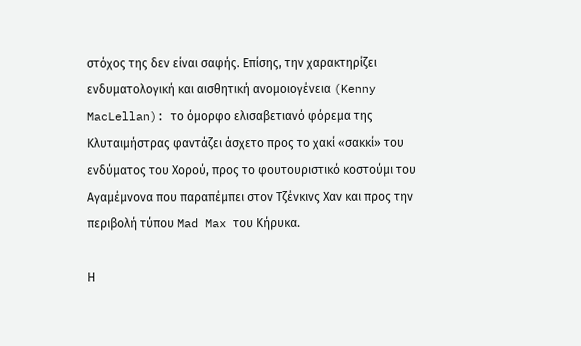στόχος της δεν είναι σαφής. Επίσης, την χαρακτηρίζει ενδυματολογική και αισθητική ανομοιογένεια (Kenny MacLellan): το όμορφο ελισαβετιανό φόρεμα της Κλυταιμήστρας φαντάζει άσχετο προς το χακί «σακκί» του ενδύματος του Χορού, προς το φουτουριστικό κοστούμι του Αγαμέμνονα που παραπέμπει στον Τζένκινς Χαν και προς την περιβολή τύπου Mad Max του Κήρυκα.

Η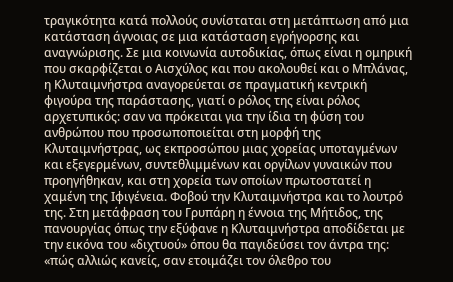τραγικότητα κατά πολλούς συνίσταται στη μετάπτωση από μια κατάσταση άγνοιας σε μια κατάσταση εγρήγορσης και αναγνώρισης. Σε μια κοινωνία αυτοδικίας, όπως είναι η ομηρική που σκαρφίζεται ο Αισχύλος και που ακολουθεί και ο Μπλάνας, η Κλυταιμνήστρα αναγορεύεται σε πραγματική κεντρική φιγούρα της παράστασης, γιατί ο ρόλος της είναι ρόλος αρχετυπικός: σαν να πρόκειται για την ίδια τη φύση του ανθρώπου που προσωποποιείται στη μορφή της Κλυταιμνήστρας, ως εκπροσώπου μιας χορείας υποταγμένων και εξεγερμένων, συντεθλιμμένων και οργίλων γυναικών που προηγήθηκαν, και στη χορεία των οποίων πρωτοστατεί η χαμένη της Ιφιγένεια. Φοβού την Κλυταιμνήστρα και το λουτρό της. Στη μετάφραση του Γρυπάρη η έννοια της Μήτιδος, της πανουργίας όπως την εξύφανε η Κλυταιμνήστρα αποδίδεται με την εικόνα του «διχτυού» όπου θα παγιδεύσει τον άντρα της: «πώς αλλιώς κανείς, σαν ετοιμάζει τον όλεθρο του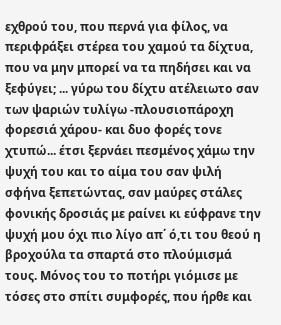εχθρού του, που περνά για φίλος, να περιφράξει στέρεα του χαμού τα δίχτυα, που να μην μπορεί να τα πηδήσει και να ξεφύγει; ... γύρω του δίχτυ ατέλειωτο σαν των ψαριών τυλίγω -πλουσιοπάροχη φορεσιά χάρου- και δυο φορές τονε χτυπώ... έτσι ξερνάει πεσμένος χάμω την ψυχή του και το αίμα του σαν ψιλή σφήνα ξεπετώντας, σαν μαύρες στάλες φονικής δροσιάς με ραίνει κι εύφρανε την ψυχή μου όχι πιο λίγο απ΄ ό,τι του θεού η βροχούλα τα σπαρτά στο πλούμισμά τους. Μόνος του το ποτήρι γιόμισε με τόσες στο σπίτι συμφορές, που ήρθε και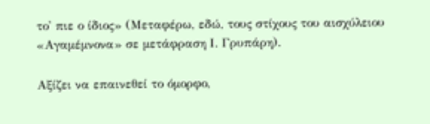το' πιε ο ίδιος» (Μεταφέρω, εδώ, τους στίχους του αισχύλειου «Αγαμέμνονα» σε μετάφραση Ι. Γρυπάρη).

Αξίζει να επαινεθεί το όμορφο,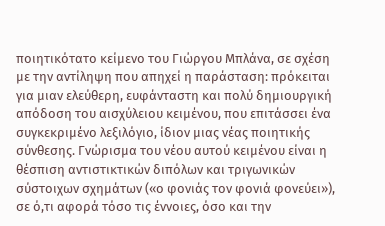ποιητικότατο κείμενο του Γιώργου Μπλάνα, σε σχέση με την αντίληψη που απηχεί η παράσταση: πρόκειται για μιαν ελεύθερη, ευφάνταστη και πολύ δημιουργική απόδοση του αισχύλειου κειμένου, που επιτάσσει ένα συγκεκριμένο λεξιλόγιο, ίδιον μιας νέας ποιητικής σύνθεσης. Γνώρισμα του νέου αυτού κειμένου είναι η θέσπιση αντιστικτικών διπόλων και τριγωνικών σύστοιχων σχημάτων («ο φονιάς τον φονιά φονεύει»), σε ό,τι αφορά τόσο τις έννοιες, όσο και την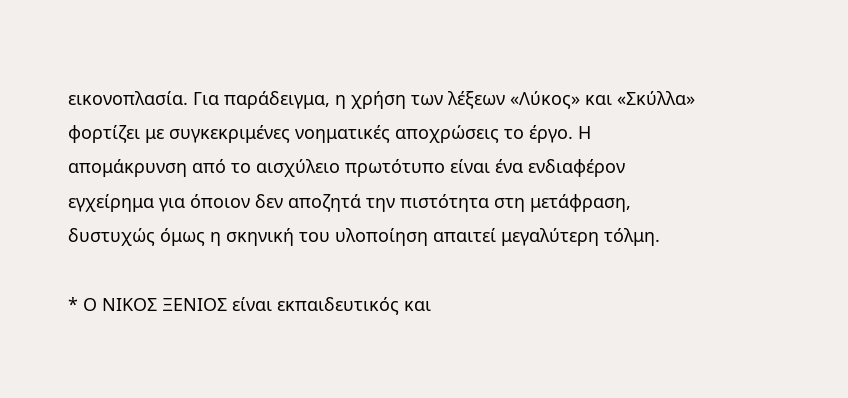εικονοπλασία. Για παράδειγμα, η χρήση των λέξεων «Λύκος» και «Σκύλλα» φορτίζει με συγκεκριμένες νοηματικές αποχρώσεις το έργο. Η απομάκρυνση από το αισχύλειο πρωτότυπο είναι ένα ενδιαφέρον εγχείρημα για όποιον δεν αποζητά την πιστότητα στη μετάφραση, δυστυχώς όμως η σκηνική του υλοποίηση απαιτεί μεγαλύτερη τόλμη.

* Ο ΝΙΚΟΣ ΞΕΝΙΟΣ είναι εκπαιδευτικός και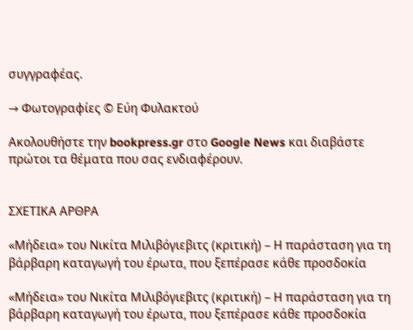συγγραφέας.

→ Φωτογραφίες © Εύη Φυλακτού

Ακολουθήστε την bookpress.gr στο Google News και διαβάστε πρώτοι τα θέματα που σας ενδιαφέρουν.


ΣΧΕΤΙΚΑ ΑΡΘΡΑ

«Μήδεια» του Νικίτα Μιλιβόγιεβιτς (κριτική) – Η παράσταση για τη βάρβαρη καταγωγή του έρωτα, που ξεπέρασε κάθε προσδοκία

«Μήδεια» του Νικίτα Μιλιβόγιεβιτς (κριτική) – Η παράσταση για τη βάρβαρη καταγωγή του έρωτα, που ξεπέρασε κάθε προσδοκία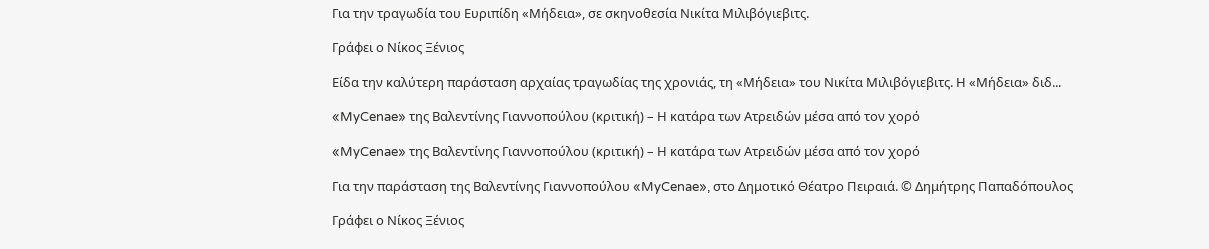Για την τραγωδία του Ευριπίδη «Μήδεια», σε σκηνοθεσία Νικίτα Μιλιβόγιεβιτς.

Γράφει ο Νίκος Ξένιος

Είδα την καλύτερη παράσταση αρχαίας τραγωδίας της χρονιάς, τη «Μήδεια» του Νικίτα Μιλιβόγιεβιτς. Η «Μήδεια» διδ...

«MyCenae» της Βαλεντίνης Γιαννοπούλου (κριτική) – Η κατάρα των Ατρειδών μέσα από τον χορό

«MyCenae» της Βαλεντίνης Γιαννοπούλου (κριτική) – Η κατάρα των Ατρειδών μέσα από τον χορό

Για την παράσταση της Βαλεντίνης Γιαννοπούλου «MyCenae», στο Δημοτικό Θέατρο Πειραιά. © Δημήτρης Παπαδόπουλος

Γράφει ο Νίκος Ξένιος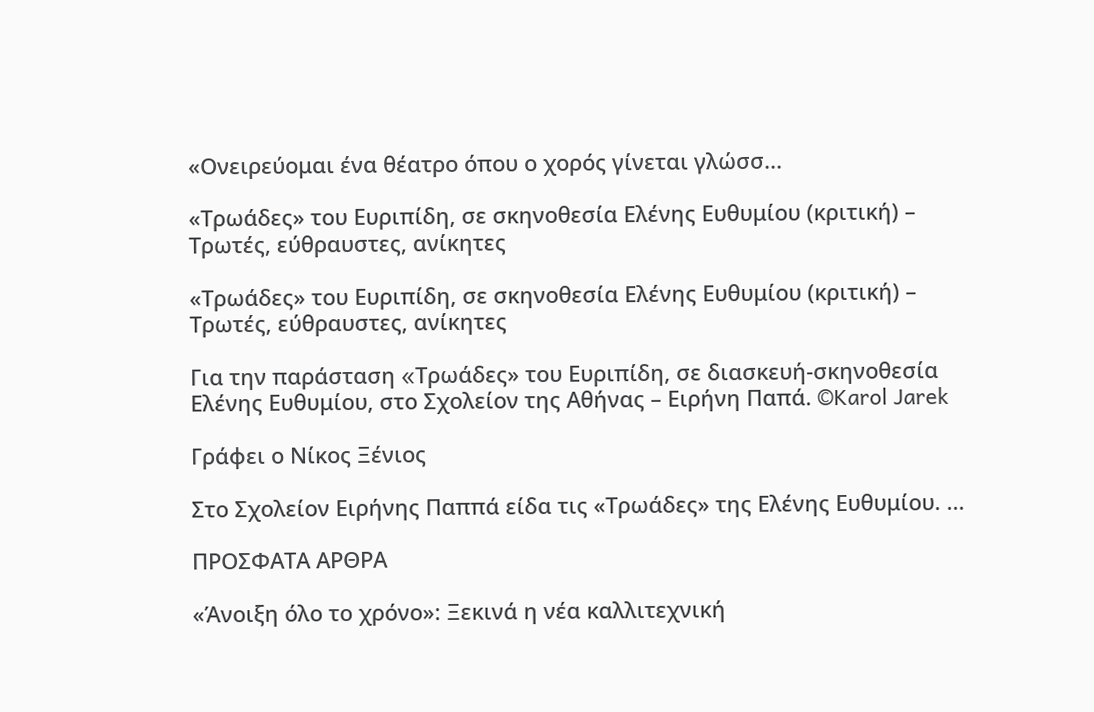«Ονειρεύομαι ένα θέατρο όπου ο χορός γίνεται γλώσσ...

«Τρωάδες» του Ευριπίδη, σε σκηνοθεσία Ελένης Ευθυμίου (κριτική) – Τρωτές, εύθραυστες, ανίκητες

«Τρωάδες» του Ευριπίδη, σε σκηνοθεσία Ελένης Ευθυμίου (κριτική) – Τρωτές, εύθραυστες, ανίκητες

Για την παράσταση «Tρωάδες» του Ευριπίδη, σε διασκευή-σκηνοθεσία Ελένης Ευθυμίου, στο Σχολείον της Αθήνας – Ειρήνη Παπά. ©Karol Jarek

Γράφει ο Νίκος Ξένιος

Στο Σχολείον Ειρήνης Παππά είδα τις «Τρωάδες» της Ελένης Ευθυμίου. ...

ΠΡΟΣΦΑΤΑ ΑΡΘΡΑ

«Άνοιξη όλο το χρόνο»: Ξεκινά η νέα καλλιτεχνική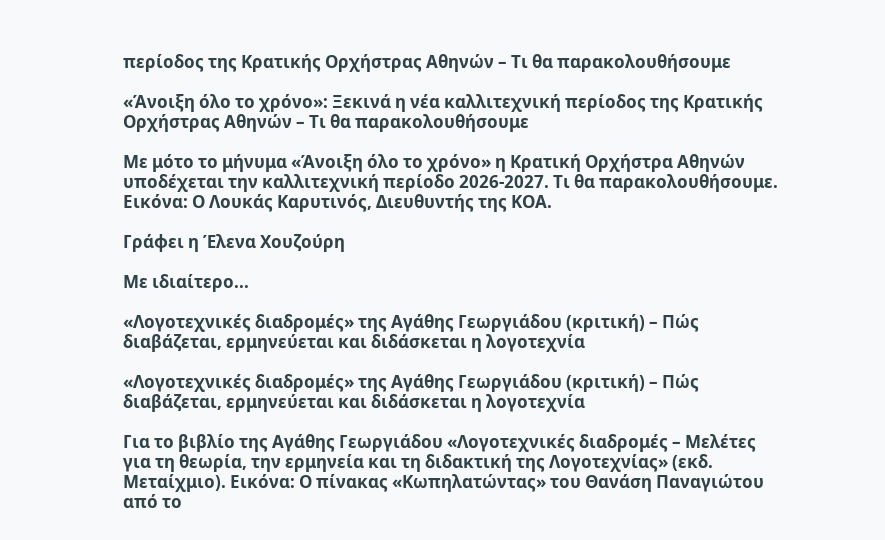περίοδος της Κρατικής Ορχήστρας Αθηνών – Τι θα παρακολουθήσουμε

«Άνοιξη όλο το χρόνο»: Ξεκινά η νέα καλλιτεχνική περίοδος της Κρατικής Ορχήστρας Αθηνών – Τι θα παρακολουθήσουμε

Με μότο το μήνυμα «Άνοιξη όλο το χρόνο» η Κρατική Ορχήστρα Αθηνών υποδέχεται την καλλιτεχνική περίοδο 2026-2027. Τι θα παρακολουθήσουμε. Εικόνα: Ο Λουκάς Καρυτινός, Διευθυντής της ΚΟΑ.

Γράφει η Έλενα Χουζούρη

Με ιδιαίτερο...

«Λογοτεχνικές διαδρομές» της Αγάθης Γεωργιάδου (κριτική) – Πώς διαβάζεται, ερμηνεύεται και διδάσκεται η λογοτεχνία

«Λογοτεχνικές διαδρομές» της Αγάθης Γεωργιάδου (κριτική) – Πώς διαβάζεται, ερμηνεύεται και διδάσκεται η λογοτεχνία

Για το βιβλίο της Αγάθης Γεωργιάδου «Λογοτεχνικές διαδρομές – Μελέτες για τη θεωρία, την ερμηνεία και τη διδακτική της Λογοτεχνίας» (εκδ. Μεταίχμιο). Εικόνα: Ο πίνακας «Κωπηλατώντας» του Θανάση Παναγιώτου από το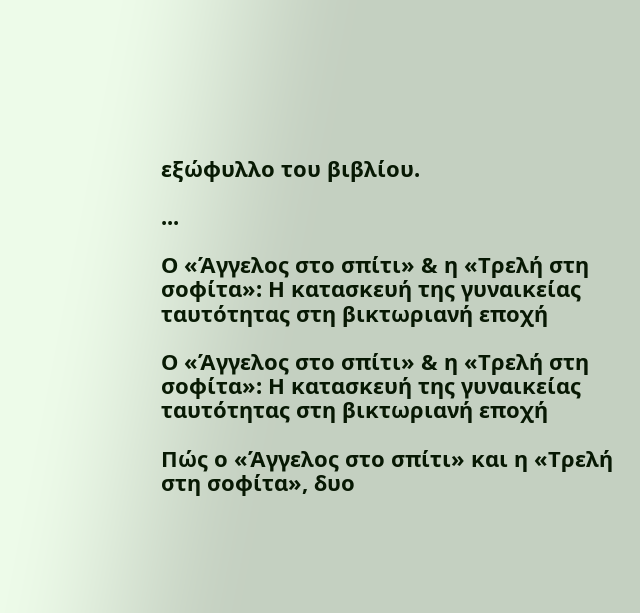εξώφυλλο του βιβλίου.

...

Ο «Άγγελος στο σπίτι» & η «Τρελή στη σοφίτα»: Η κατασκευή της γυναικείας ταυτότητας στη βικτωριανή εποχή

Ο «Άγγελος στο σπίτι» & η «Τρελή στη σοφίτα»: Η κατασκευή της γυναικείας ταυτότητας στη βικτωριανή εποχή

Πώς ο «Άγγελος στο σπίτι» και η «Τρελή στη σοφίτα», δυο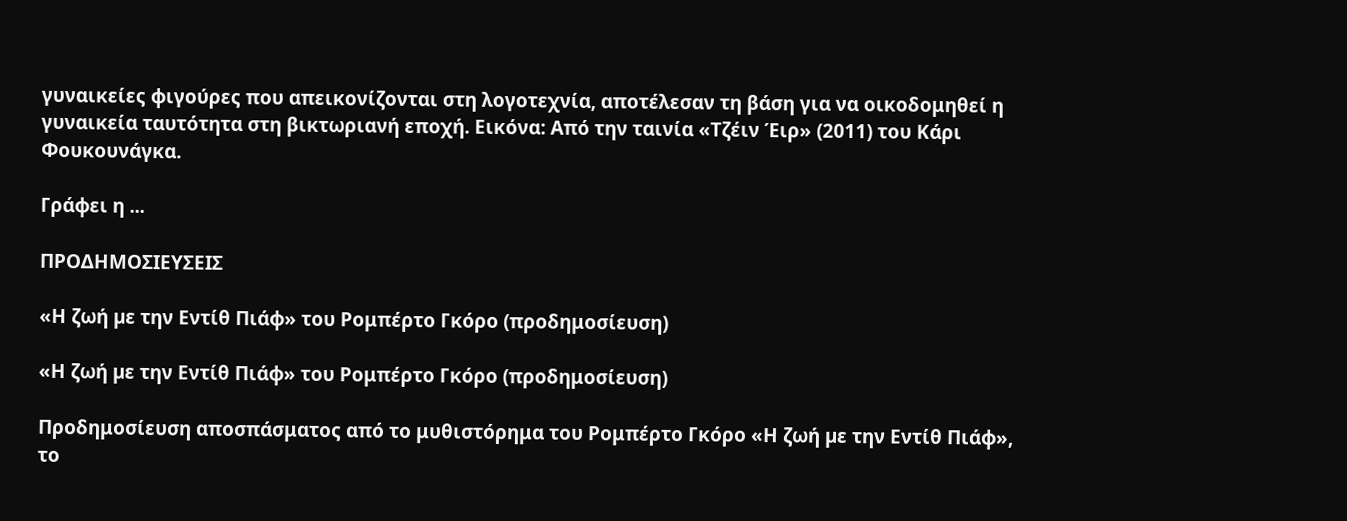γυναικείες φιγούρες που απεικονίζονται στη λογοτεχνία, αποτέλεσαν τη βάση για να οικοδομηθεί η γυναικεία ταυτότητα στη βικτωριανή εποχή. Εικόνα: Από την ταινία «Τζέιν Έιρ» (2011) του Κάρι Φουκουνάγκα.

Γράφει η ...

ΠΡΟΔΗΜΟΣΙΕΥΣΕΙΣ

«Η ζωή µε την Εντίθ Πιάφ» του Ρομπέρτο Γκόρο (προδημοσίευση)

«Η ζωή µε την Εντίθ Πιάφ» του Ρομπέρτο Γκόρο (προδημοσίευση)

Προδημοσίευση αποσπάσματος από το μυθιστόρημα του Ρομπέρτο Γκόρο «Η ζωή µε την Εντίθ Πιάφ», το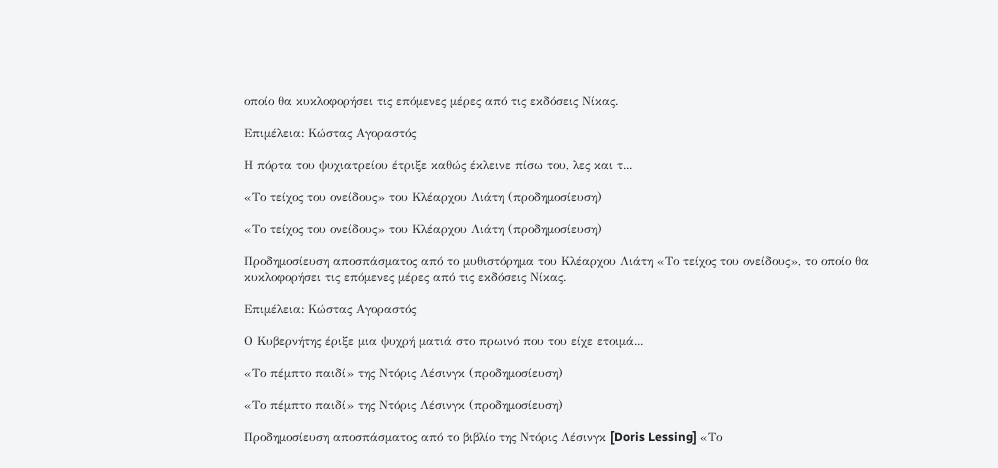οποίο θα κυκλοφορήσει τις επόμενες μέρες από τις εκδόσεις Νίκας.

Επιμέλεια: Κώστας Αγοραστός

Η πόρτα του ψυχιατρείου έτριξε καθώς έκλεινε πίσω του, λες και τ...

«Το τείχος του ονείδους» του Κλέαρχου Λιάτη (προδημοσίευση)

«Το τείχος του ονείδους» του Κλέαρχου Λιάτη (προδημοσίευση)

Προδημοσίευση αποσπάσματος από το μυθιστόρημα του Κλέαρχου Λιάτη «Το τείχος του ονείδους», το οποίο θα κυκλοφορήσει τις επόμενες μέρες από τις εκδόσεις Νίκας.

Επιμέλεια: Κώστας Αγοραστός

Ο Κυβερνήτης έριξε μια ψυχρή ματιά στο πρωινό που του είχε ετοιμά...

«Το πέμπτο παιδί» της Ντόρις Λέσινγκ (προδημοσίευση)

«Το πέμπτο παιδί» της Ντόρις Λέσινγκ (προδημοσίευση)

Προδημοσίευση αποσπάσματος από το βιβλίο της Ντόρις Λέσινγκ [Doris Lessing] «Το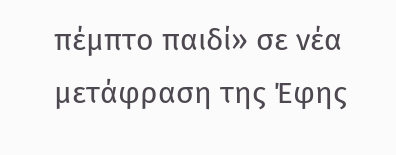πέμπτο παιδί» σε νέα μετάφραση της Έφης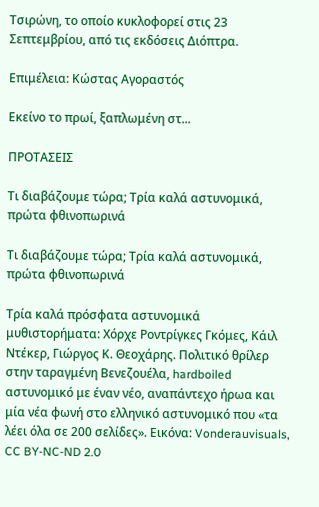Τσιρώνη, το οποίο κυκλοφορεί στις 23 Σεπτεμβρίου, από τις εκδόσεις Διόπτρα.

Επιμέλεια: Κώστας Αγοραστός

Εκείνο το πρωί, ξαπλωμένη στ...

ΠΡΟΤΑΣΕΙΣ

Τι διαβάζουμε τώρα; Τρία καλά αστυνομικά, πρώτα φθινοπωρινά

Τι διαβάζουμε τώρα; Τρία καλά αστυνομικά, πρώτα φθινοπωρινά

Τρία καλά πρόσφατα αστυνομικά μυθιστορήματα: Χόρχε Ροντρίγκες Γκόμες, Κάιλ Ντέκερ, Γιώργος Κ. Θεοχάρης. Πολιτικό θρίλερ στην ταραγμένη Βενεζουέλα, hardboiled αστυνομικό με έναν νέο, αναπάντεχο ήρωα και μία νέα φωνή στο ελληνικό αστυνομικό που «τα λέει όλα σε 200 σελίδες». Εικόνα: Vonderauvisuals, CC BY-NC-ND 2.0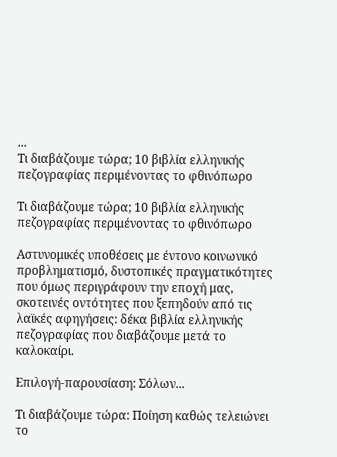...
Τι διαβάζουμε τώρα; 10 βιβλία ελληνικής πεζογραφίας περιμένοντας το φθινόπωρο

Τι διαβάζουμε τώρα; 10 βιβλία ελληνικής πεζογραφίας περιμένοντας το φθινόπωρο

Αστυνομικές υποθέσεις με έντονο κοινωνικό προβληματισμό, δυστοπικές πραγματικότητες που όμως περιγράφουν την εποχή μας, σκοτεινές οντότητες που ξεπηδούν από τις λαϊκές αφηγήσεις: δέκα βιβλία ελληνικής πεζογραφίας που διαβάζουμε μετά το καλοκαίρι.

Επιλογή-παρουσίαση: Σόλων...

Τι διαβάζουμε τώρα: Ποίηση καθώς τελειώνει το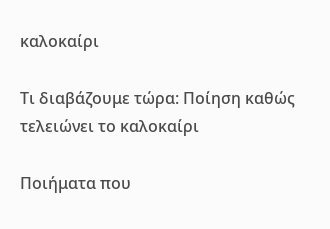καλοκαίρι

Τι διαβάζουμε τώρα: Ποίηση καθώς τελειώνει το καλοκαίρι

Ποιήματα που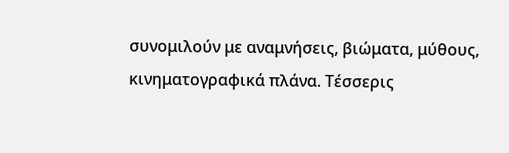συνομιλούν με αναμνήσεις, βιώματα, μύθους, κινηματογραφικά πλάνα. Τέσσερις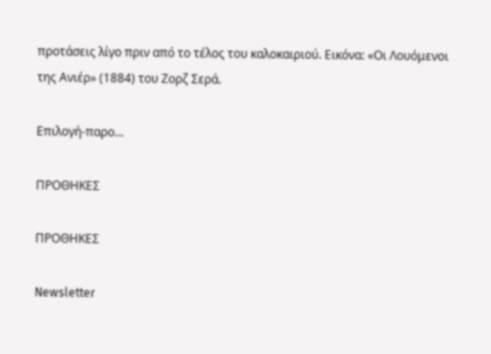προτάσεις λίγο πριν από το τέλος του καλοκαιριού. Εικόνα: «Οι Λουόμενοι της Ανιέρ» (1884) του Ζορζ Σερά.

Επιλογή-παρο...

ΠΡΟΘΗΚΕΣ

ΠΡΟΘΗΚΕΣ

Newsletter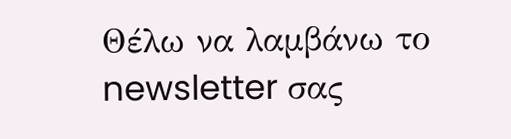Θέλω να λαμβάνω το newsletter σας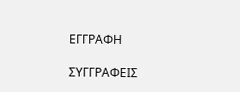ΕΓΓΡΑΦΗ

ΣΥΓΓΡΑΦΕΙΣ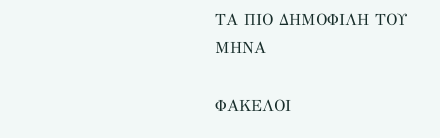ΤΑ ΠΙΟ ΔΗΜΟΦΙΛΗ ΤΟΥ ΜΗΝΑ

ΦΑΚΕΛΟΙ